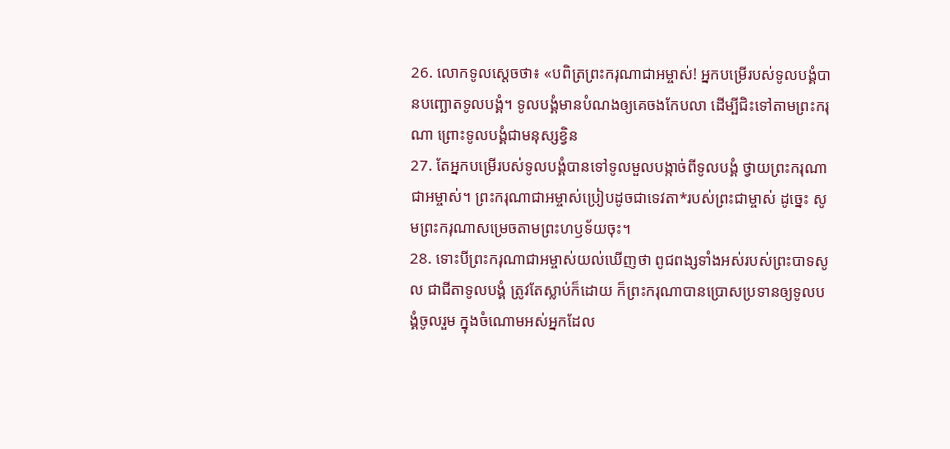26. លោកទូលស្ដេចថា៖ «បពិត្រព្រះករុណាជាអម្ចាស់! អ្នកបម្រើរបស់ទូលបង្គំបានបញ្ឆោតទូលបង្គំ។ ទូលបង្គំមានបំណងឲ្យគេចងកែបលា ដើម្បីជិះទៅតាមព្រះករុណា ព្រោះទូលបង្គំជាមនុស្សខ្វិន
27. តែអ្នកបម្រើរបស់ទូលបង្គំបានទៅទូលមួលបង្កាច់ពីទូលបង្គំ ថ្វាយព្រះករុណាជាអម្ចាស់។ ព្រះករុណាជាអម្ចាស់ប្រៀបដូចជាទេវតា*របស់ព្រះជាម្ចាស់ ដូច្នេះ សូមព្រះករុណាសម្រេចតាមព្រះហឫទ័យចុះ។
28. ទោះបីព្រះករុណាជាអម្ចាស់យល់ឃើញថា ពូជពង្សទាំងអស់របស់ព្រះបាទសូល ជាជីតាទូលបង្គំ ត្រូវតែស្លាប់ក៏ដោយ ក៏ព្រះករុណាបានប្រោសប្រទានឲ្យទូលបង្គំចូលរួម ក្នុងចំណោមអស់អ្នកដែល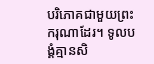បរិភោគជាមួយព្រះករុណាដែរ។ ទូលបង្គំគ្មានសិ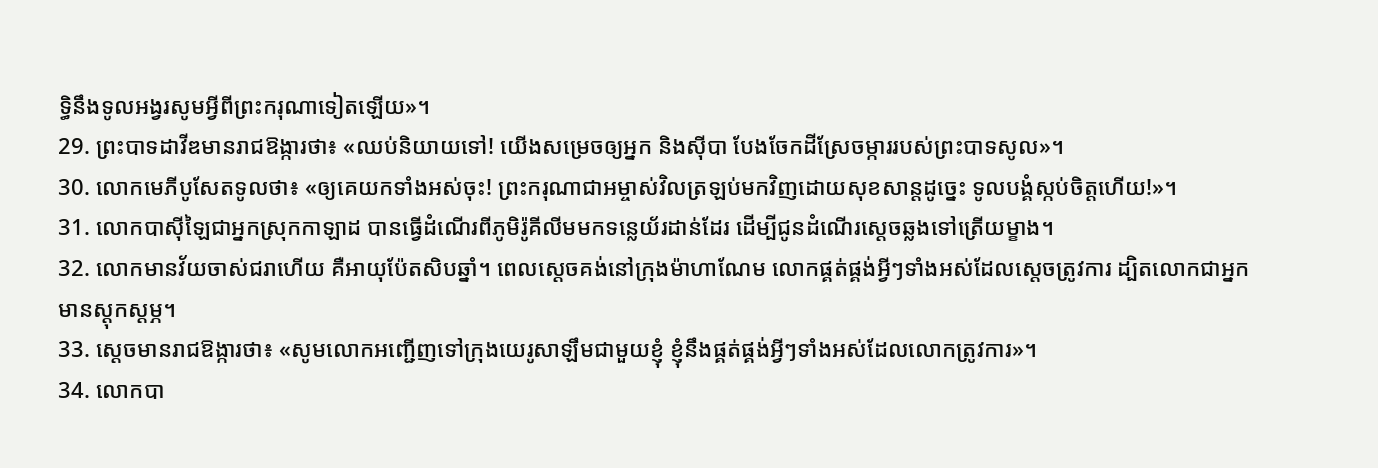ទ្ធិនឹងទូលអង្វរសូមអ្វីពីព្រះករុណាទៀតឡើយ»។
29. ព្រះបាទដាវីឌមានរាជឱង្ការថា៖ «ឈប់និយាយទៅ! យើងសម្រេចឲ្យអ្នក និងស៊ីបា បែងចែកដីស្រែចម្ការរបស់ព្រះបាទសូល»។
30. លោកមេភីបូសែតទូលថា៖ «ឲ្យគេយកទាំងអស់ចុះ! ព្រះករុណាជាអម្ចាស់វិលត្រឡប់មកវិញដោយសុខសាន្តដូច្នេះ ទូលបង្គំស្កប់ចិត្តហើយ!»។
31. លោកបាស៊ីឡៃជាអ្នកស្រុកកាឡាដ បានធ្វើដំណើរពីភូមិរ៉ូគីលីមមកទន្លេយ័រដាន់ដែរ ដើម្បីជូនដំណើរស្ដេចឆ្លងទៅត្រើយម្ខាង។
32. លោកមានវ័យចាស់ជរាហើយ គឺអាយុប៉ែតសិបឆ្នាំ។ ពេលស្ដេចគង់នៅក្រុងម៉ាហាណែម លោកផ្គត់ផ្គង់អ្វីៗទាំងអស់ដែលស្ដេចត្រូវការ ដ្បិតលោកជាអ្នកមានស្ដុកស្ដម្ភ។
33. ស្ដេចមានរាជឱង្ការថា៖ «សូមលោកអញ្ជើញទៅក្រុងយេរូសាឡឹមជាមួយខ្ញុំ ខ្ញុំនឹងផ្គត់ផ្គង់អ្វីៗទាំងអស់ដែលលោកត្រូវការ»។
34. លោកបា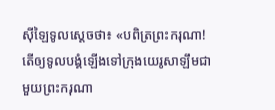ស៊ីឡៃទូលស្ដេចថា៖ «បពិត្រព្រះករុណា! តើឲ្យទូលបង្គំឡើងទៅក្រុងយេរូសាឡឹមជាមួយព្រះករុណា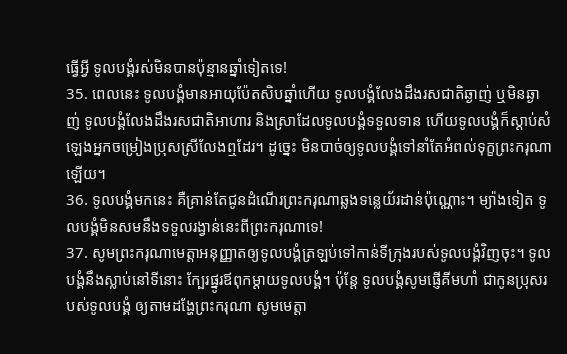ធ្វើអ្វី ទូលបង្គំរស់មិនបានប៉ុន្មានឆ្នាំទៀតទេ!
35. ពេលនេះ ទូលបង្គំមានអាយុប៉ែតសិបឆ្នាំហើយ ទូលបង្គំលែងដឹងរសជាតិឆ្ងាញ់ ឬមិនឆ្ងាញ់ ទូលបង្គំលែងដឹងរសជាតិអាហារ និងស្រាដែលទូលបង្គំទទួលទាន ហើយទូលបង្គំក៏ស្ដាប់សំឡេងអ្នកចម្រៀងប្រុសស្រីលែងឮដែរ។ ដូច្នេះ មិនបាច់ឲ្យទូលបង្គំទៅនាំតែអំពល់ទុក្ខព្រះករុណាឡើយ។
36. ទូលបង្គំមកនេះ គឺគ្រាន់តែជូនដំណើរព្រះករុណាឆ្លងទន្លេយ័រដាន់ប៉ុណ្ណោះ។ ម្យ៉ាងទៀត ទូលបង្គំមិនសមនឹងទទួលរង្វាន់នេះពីព្រះករុណាទេ!
37. សូមព្រះករុណាមេត្តាអនុញ្ញាតឲ្យទូលបង្គំត្រឡប់ទៅកាន់ទីក្រុងរបស់ទូលបង្គំវិញចុះ។ ទូលបង្គំនឹងស្លាប់នៅទីនោះ ក្បែរផ្នូរឪពុកម្ដាយទូលបង្គំ។ ប៉ុន្តែ ទូលបង្គំសូមផ្ញើគីមហាំ ជាកូនប្រុសរបស់ទូលបង្គំ ឲ្យតាមដង្ហែព្រះករុណា សូមមេត្តា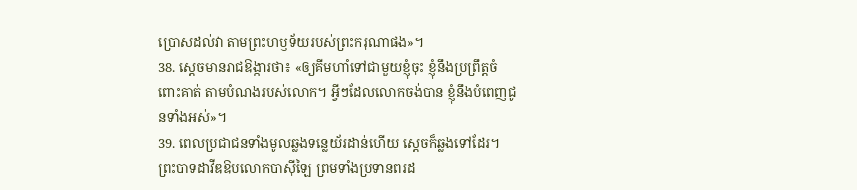ប្រោសដល់វា តាមព្រះហឫទ័យរបស់ព្រះករុណាផង»។
38. ស្ដេចមានរាជឱង្ការថា៖ «ឲ្យគីមហាំទៅជាមួយខ្ញុំចុះ ខ្ញុំនឹងប្រព្រឹត្តចំពោះគាត់ តាមបំណងរបស់លោក។ អ្វីៗដែលលោកចង់បាន ខ្ញុំនឹងបំពេញជូនទាំងអស់»។
39. ពេលប្រជាជនទាំងមូលឆ្លងទន្លេយ័រដាន់ហើយ ស្ដេចក៏ឆ្លងទៅដែរ។ ព្រះបាទដាវីឌឱបលោកបាស៊ីឡៃ ព្រមទាំងប្រទានពរដ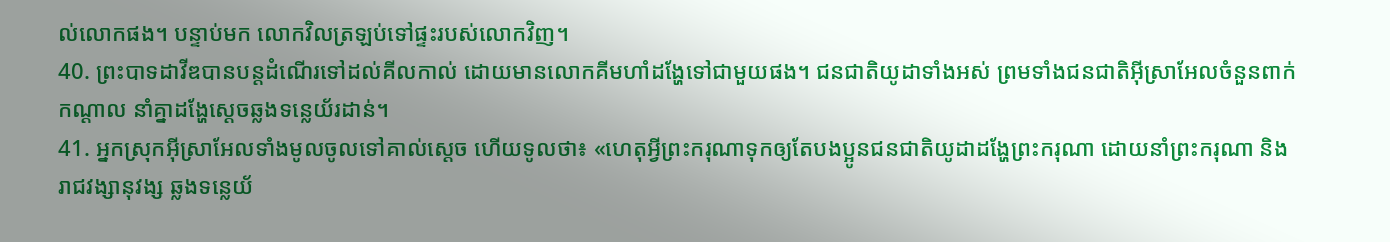ល់លោកផង។ បន្ទាប់មក លោកវិលត្រឡប់ទៅផ្ទះរបស់លោកវិញ។
40. ព្រះបាទដាវីឌបានបន្តដំណើរទៅដល់គីលកាល់ ដោយមានលោកគីមហាំដង្ហែទៅជាមួយផង។ ជនជាតិយូដាទាំងអស់ ព្រមទាំងជនជាតិអ៊ីស្រាអែលចំនួនពាក់កណ្ដាល នាំគ្នាដង្ហែស្ដេចឆ្លងទន្លេយ័រដាន់។
41. អ្នកស្រុកអ៊ីស្រាអែលទាំងមូលចូលទៅគាល់ស្ដេច ហើយទូលថា៖ «ហេតុអ្វីព្រះករុណាទុកឲ្យតែបងប្អូនជនជាតិយូដាដង្ហែព្រះករុណា ដោយនាំព្រះករុណា និងរាជវង្សានុវង្ស ឆ្លងទន្លេយ័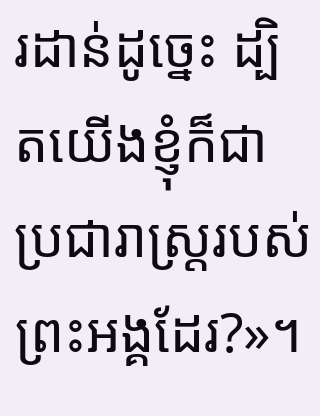រដាន់ដូច្នេះ ដ្បិតយើងខ្ញុំក៏ជាប្រជារាស្ត្ររបស់ព្រះអង្គដែរ?»។